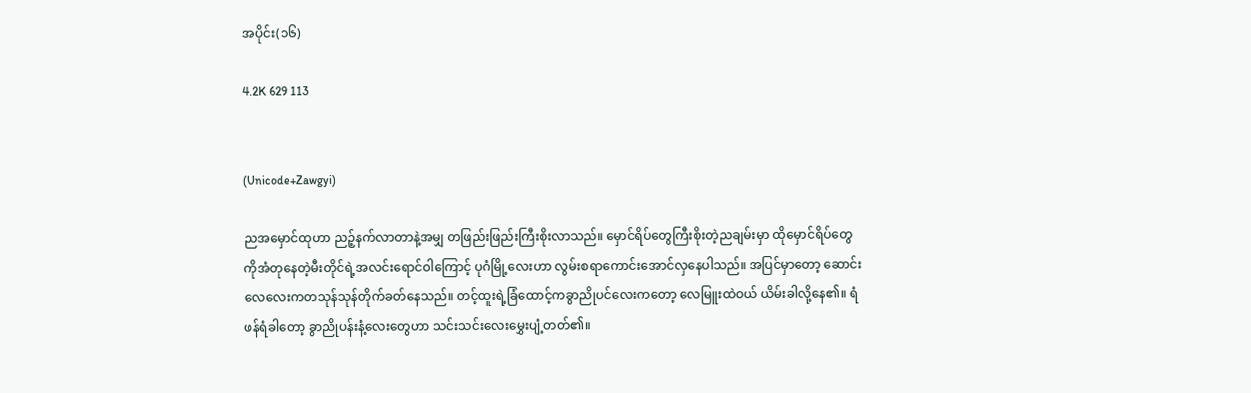အပိုင်း(၁၆)

4.2K 629 113


(Unicode+Zawgyi)

ညအမှောင်ထုဟာ ညဉ့်နက်လာတာနဲ့အမျှ တဖြည်းဖြည်းကြီးစိုးလာသည်။ မှောင်ရိပ်တွေကြီးစိုးတဲ့ညချမ်းမှာ ထိုမှောင်ရိပ်တွေကိုအံတုနေတဲ့မီးတိုင်ရဲ့အလင်းရောင်ဝါကြောင့် ပုဂံမြို့လေးဟာ လွမ်းစရာကောင်းအောင်လှနေပါသည်။ အပြင်မှာတော့ ဆောင်းလေလေးကတသုန်သုန်တိုက်ခတ်နေသည်။ တင့်ထူးရဲ့ခြံထောင့်ကခွာညိုပင်လေးကတော့ လေမြူးထဲဝယ် ယိမ်းခါလို့နေ၏။ ရံဖန်ရံခါတော့ ခွာညိုပန်းနံ့လေးတွေဟာ သင်းသင်းလေးမွှေးပျံ့တတ်၏။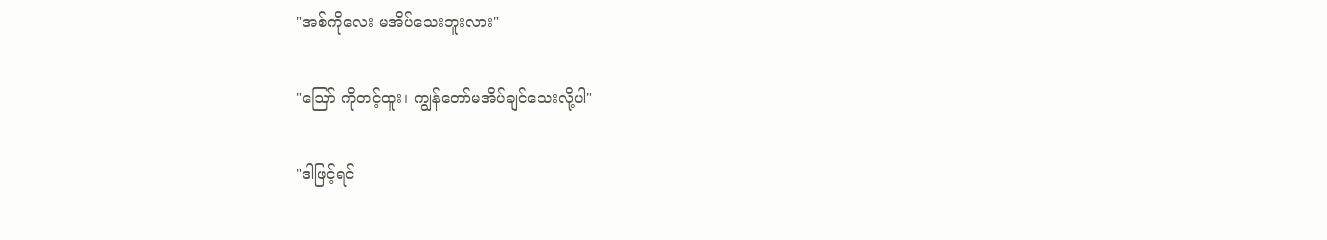"အစ်ကိုလေး မအိပ်သေးဘူးလား"

"ဪ ကိုတင့်ထူး၊ ကျွန်တော်မအိပ်ချင်သေးလို့ပါ"

"ဒါဖြင့်ရင်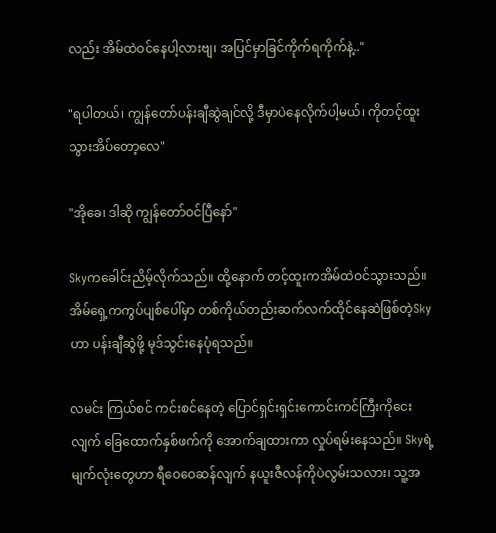လည်း အိမ်ထဲဝင်နေပါ့လားဗျ၊ အပြင်မှာခြင်ကိုက်ရကိုက်နဲ့.."

"ရပါတယ်၊ ကျွန်တော်ပန်းချီဆွဲချင်လို့ ဒီမှာပဲနေလိုက်ပါ့မယ်၊ ကိုတင့်ထူးသွားအိပ်တော့လေ"

"အိုခေ၊ ဒါဆို ကျွန်တော်ဝင်ပြီနော်"

Skyကခေါင်းညိမ့်လိုက်သည်။ ထို့နောက် တင့်ထူးကအိမ်ထဲဝင်သွားသည်။ အိမ်ရှေ့ကကွပ်ပျစ်ပေါ်မှာ တစ်ကိုယ်တည်းဆက်လက်ထိုင်နေဆဲဖြစ်တဲ့Skyဟာ ပန်းချီဆွဲဖို့ မုဒ်သွင်းနေပုံရသည်။

လမင်း ကြယ်စင် ကင်းစင်နေတဲ့ ပြောင်ရှင်းရှင်းကောင်းကင်ကြီးကိုငေးလျက် ခြေထောက်နှစ်ဖက်ကို အောက်ချထားကာ လှုပ်ရမ်းနေသည်။ Skyရဲ့မျက်လုံးတွေဟာ ရီဝေဝေဆန်လျက် နယူးဇီလန်ကိုပဲလွမ်းသလား၊ သူ့အ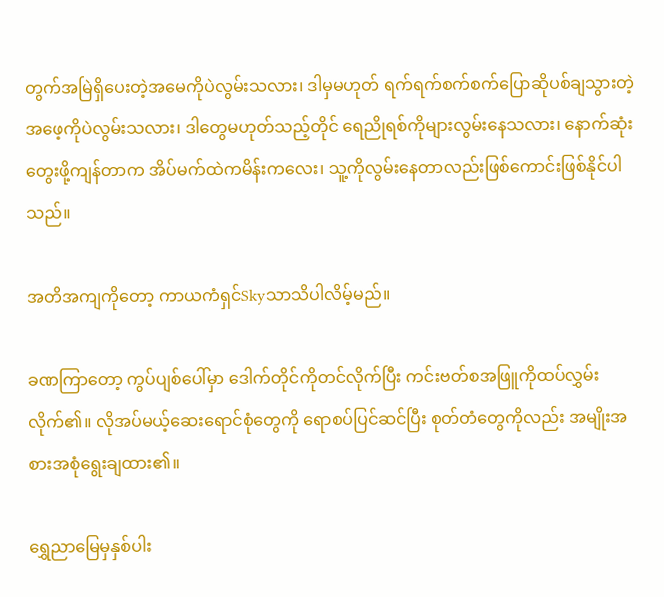တွက်အမြဲရှိပေးတဲ့အမေကိုပဲလွမ်းသလား၊ ဒါမှမဟုတ် ရက်ရက်စက်စက်ပြောဆိုပစ်ချသွားတဲ့အဖေ့ကိုပဲလွမ်းသလား၊ ဒါတွေမဟုတ်သည့်တိုင် ရေညိုရစ်ကိုများလွမ်းနေသလား၊ နောက်ဆုံးတွေးဖို့ကျန်တာက အိပ်မက်ထဲကမိန်းကလေး၊ သူ့ကိုလွမ်းနေတာလည်းဖြစ်ကောင်းဖြစ်နိုင်ပါသည်။

အတိအကျကိုတော့ ကာယကံရှင်Skyသာသိပါလိမ့်မည်။

ခဏကြာတော့ ကွပ်ပျစ်ပေါ်မှာ ဒေါက်တိုင်ကိုတင်လိုက်ပြီး ကင်းဗတ်စအဖြူကိုထပ်လွှမ်းလိုက်၏။ လိုအပ်မယ့်ဆေးရောင်စုံတွေကို ရောစပ်ပြင်ဆင်ပြီး စုတ်တံတွေကိုလည်း အမျိုးအစားအစုံရွေးချထား၏။

ရွှေညာမြေမှနှစ်ပါး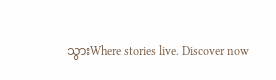သွားWhere stories live. Discover now